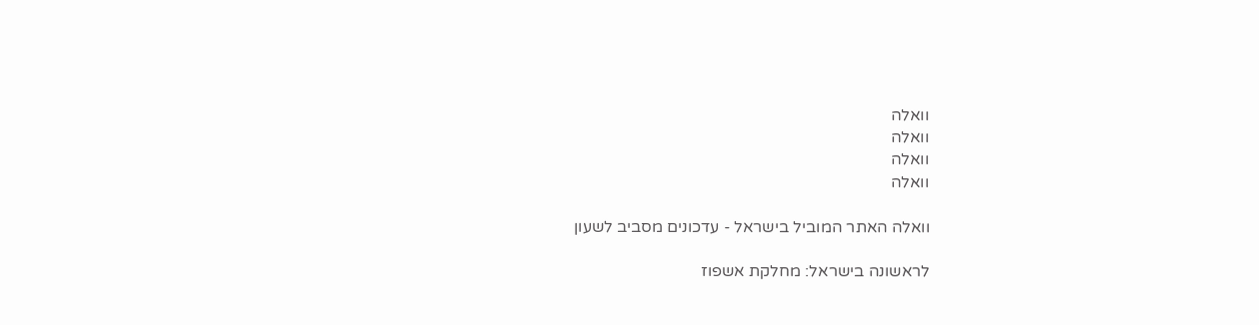וואלה
וואלה
וואלה
וואלה

וואלה האתר המוביל בישראל - עדכונים מסביב לשעון

לראשונה בישראל: מחלקת אשפוז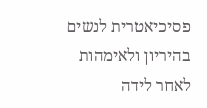פסיכיאטרית לנשים בהיריון ולאימהות לאחר לידה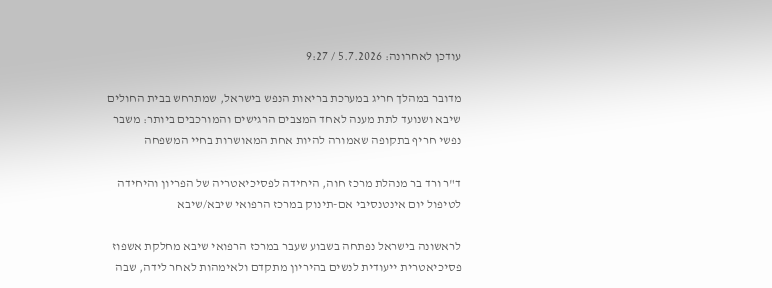עודכן לאחרונה: 5.7.2026 / 9:27

מדובר במהלך חריג במערכת בריאות הנפש בישראל, שמתרחש בבית החולים שיבא ושנועד לתת מענה לאחד המצבים הרגישים והמורכבים ביותר: משבר נפשי חריף בתקופה שאמורה להיות אחת המאושרות בחיי המשפחה

ד"ר ורד בר מנהלת מרכז חוה, היחידה לפסיכיאטריה של הפריון והיחידה לטיפול יום אינטנסיבי אם-תינוק במרכז הרפואי שיבא/שיבא

לראשונה בישראל נפתחה בשבוע שעבר במרכז הרפואי שיבא מחלקת אשפוז פסיכיאטרית ייעודית לנשים בהיריון מתקדם ולאימהות לאחר לידה, שבה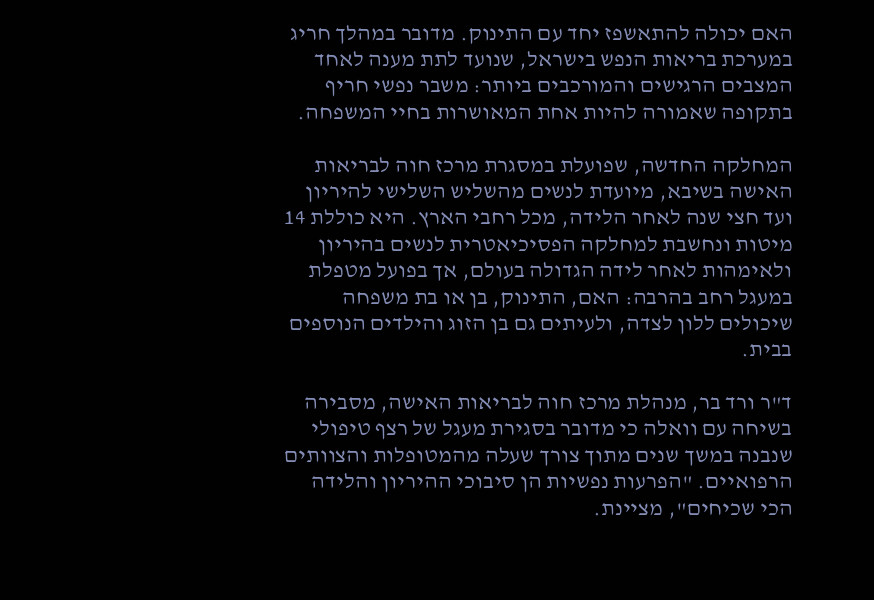האם יכולה להתאשפז יחד עם התינוק. מדובר במהלך חריג במערכת בריאות הנפש בישראל, שנועד לתת מענה לאחד המצבים הרגישים והמורכבים ביותר: משבר נפשי חריף בתקופה שאמורה להיות אחת המאושרות בחיי המשפחה.

המחלקה החדשה, שפועלת במסגרת מרכז חוה לבריאות האישה בשיבא, מיועדת לנשים מהשליש השלישי להיריון ועד חצי שנה לאחר הלידה, מכל רחבי הארץ. היא כוללת 14 מיטות ונחשבת למחלקה הפסיכיאטרית לנשים בהיריון ולאימהות לאחר לידה הגדולה בעולם, אך בפועל מטפלת במעגל רחב בהרבה: האם, התינוק, בן או בת משפחה שיכולים ללון לצדה, ולעיתים גם בן הזוג והילדים הנוספים בבית.

ד"ר ורד בר, מנהלת מרכז חוה לבריאות האישה, מסבירה בשיחה עם וואלה כי מדובר בסגירת מעגל של רצף טיפולי שנבנה במשך שנים מתוך צורך שעלה מהמטופלות והצוותים הרפואיים. "הפרעות נפשיות הן סיבוכי ההיריון והלידה הכי שכיחים", מציינת.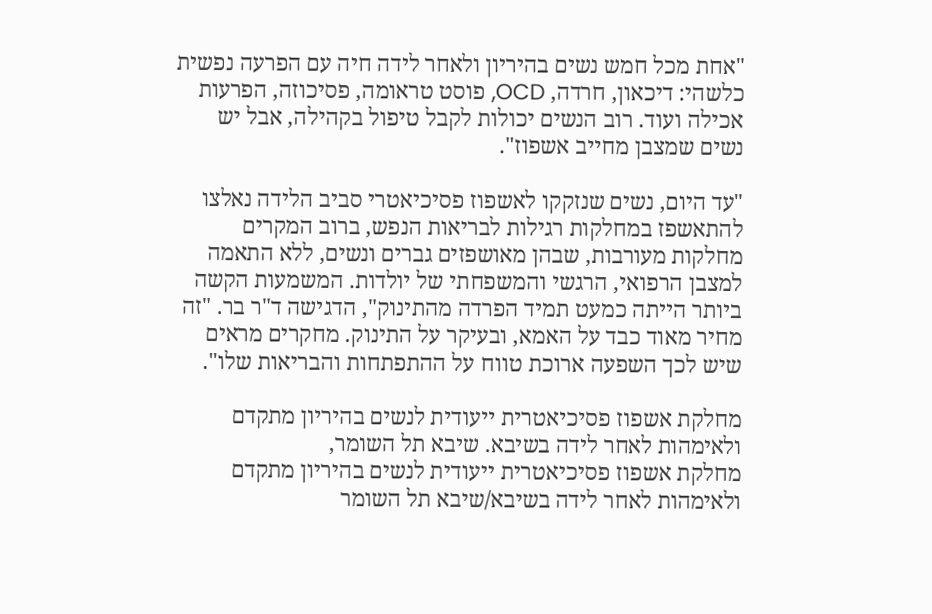"אחת מכל חמש נשים בהיריון ולאחר לידה חיה עם הפרעה נפשית כלשהי: דיכאון, חרדה, OCD, פוסט טראומה, פסיכוזה, הפרעות אכילה ועוד. רוב הנשים יכולות לקבל טיפול בקהילה, אבל יש נשים שמצבן מחייב אשפוז".

"עד היום, נשים שנזקקו לאשפוז פסיכיאטרי סביב הלידה נאלצו להתאשפז במחלקות רגילות לבריאות הנפש, ברוב המקרים מחלקות מעורבות, שבהן מאושפזים גברים ונשים, ללא התאמה למצבן הרפואי, הרגשי והמשפחתי של יולדות. המשמעות הקשה ביותר הייתה כמעט תמיד הפרדה מהתינוק", הדגישה ד"ר בר. "זה מחיר מאוד כבד על האמא, ובעיקר על התינוק. מחקרים מראים שיש לכך השפעה ארוכת טווח על ההתפתחות והבריאות שלו".

מחלקת אשפוז פסיכיאטרית ייעודית לנשים בהיריון מתקדם ולאימהות לאחר לידה בשיבא. שיבא תל השומר,
מחלקת אשפוז פסיכיאטרית ייעודית לנשים בהיריון מתקדם ולאימהות לאחר לידה בשיבא/שיבא תל השומר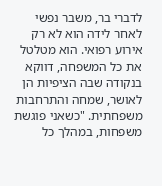לדברי בר, משבר נפשי לאחר לידה הוא לא רק אירוע רפואי. הוא מטלטל את כל המשפחה, דווקא בנקודה שבה הציפיות הן לאושר, שמחה והתרחבות משפחתית. "כשאני פוגשת משפחות, במהלך כל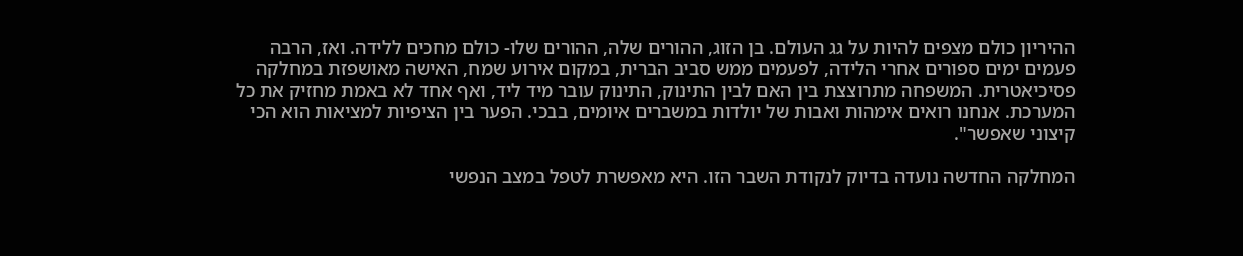ההיריון כולם מצפים להיות על גג העולם. בן הזוג, ההורים שלה, ההורים שלו- כולם מחכים ללידה. ואז, הרבה פעמים ימים ספורים אחרי הלידה, לפעמים ממש סביב הברית, במקום אירוע שמח, האישה מאושפזת במחלקה פסיכיאטרית. המשפחה מתרוצצת בין האם לבין התינוק, התינוק עובר מיד ליד, ואף אחד לא באמת מחזיק את כל המערכת. אנחנו רואים אימהות ואבות של יולדות במשברים איומים, בבכי. הפער בין הציפיות למציאות הוא הכי קיצוני שאפשר".

המחלקה החדשה נועדה בדיוק לנקודת השבר הזו. היא מאפשרת לטפל במצב הנפשי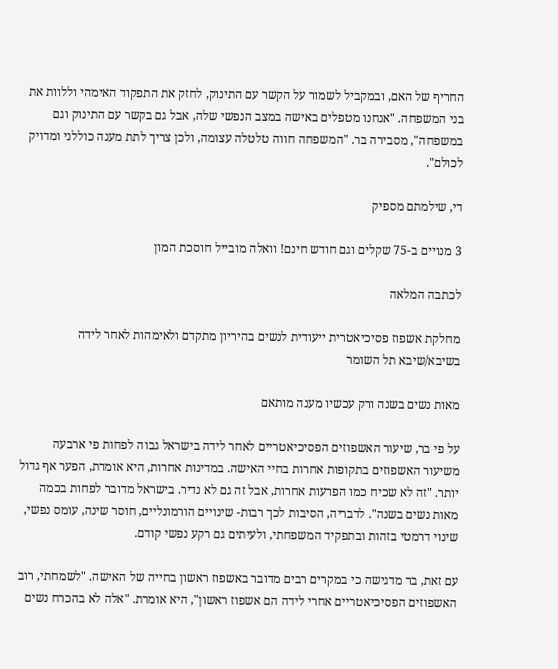החריף של האם, ובמקביל לשמור על הקשר עם התינוק, לחזק את התפקוד האימהי וללוות את בני המשפחה. "אנחנו מטפלים באישה במצב הנפשי שלה, אבל גם בקשר עם התינוק וגם במשפחה", מסבירה בר. "המשפחה חווה טלטלה עצומה, ולכן צריך לתת מענה כוללני ומדויק לכולם".

די, שילמתם מספיק

3 מנויים ב-75 שקלים וגם חודש חינם! וואלה מובייל חוסכת המון

לכתבה המלאה

מחלקת אשפוז פסיכיאטרית ייעודית לנשים בהיריון מתקדם ולאימהות לאחר לידה בשיבא/שיבא תל השומר

מאות נשים בשנה ורק עכשיו מענה מותאם

על פי בר, שיעור האשפוזים הפסיכיאטריים לאחר לידה בישראל גבוה לפחות פי ארבעה משיעור האשפוזים בתקופות אחרות בחיי האישה. במדינות אחרות, היא אומרת, הפער אף גדול יותר. "זה לא שכיח כמו הפרעות אחרות, אבל זה גם לא נדיר. בישראל מדובר לפחות בכמה מאות נשים בשנה". לדבריה, הסיבות לכך רבות- שינויים הורמונליים, חוסר שינה, עומס נפשי, שינוי דרמטי בזהות ובתפקיד המשפחתי, ולעיתים גם רקע נפשי קודם.

עם זאת, בר מדגישה כי במקרים רבים מדובר באשפוז ראשון בחייה של האישה. "לשמחתי, רוב האשפוזים הפסיכיאטריים אחרי לידה הם אשפוז ראשון", היא אומרת. "אלה לא בהכרח נשים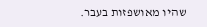שהיו מאושפזות בעבר.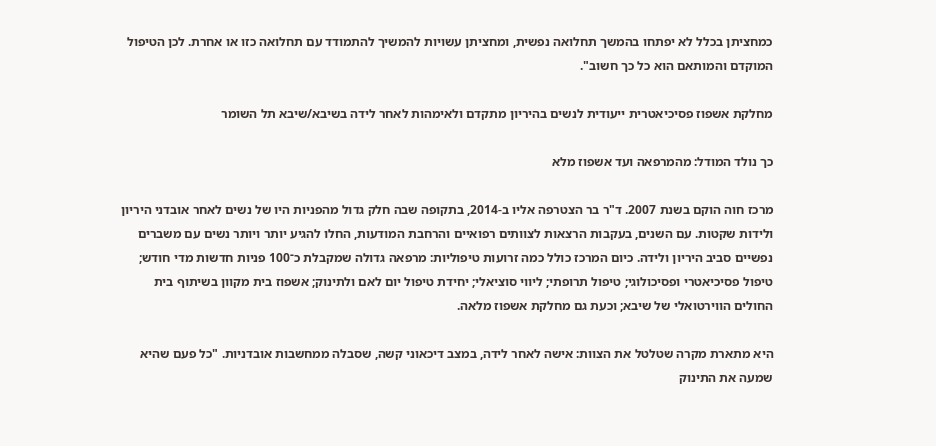כמחציתן בכלל לא יפתחו בהמשך תחלואה נפשית, ומחציתן עשויות להמשיך להתמודד עם תחלואה כזו או אחרת. לכן הטיפול המוקדם והמותאם הוא כל כך חשוב".

מחלקת אשפוז פסיכיאטרית ייעודית לנשים בהיריון מתקדם ולאימהות לאחר לידה בשיבא/שיבא תל השומר

כך נולד המודל: מהמרפאה ועד אשפוז מלא

מרכז חוה הוקם בשנת 2007. ד"ר בר הצטרפה אליו ב-2014, בתקופה שבה חלק גדול מהפניות היו של נשים לאחר אובדני היריון ולידות שקטות. עם השנים, בעקבות הרצאות לצוותים רפואיים והרחבת המודעות, החלו להגיע יותר ויותר נשים עם משברים נפשיים סביב היריון ולידה. כיום המרכז כולל כמה זרועות טיפוליות: מרפאה גדולה שמקבלת כ־100 פניות חדשות מדי חודש; טיפול פסיכיאטרי ופסיכולוגי; טיפול תרופתי; ליווי סוציאלי; יחידת טיפול יום לאם ולתינוק; אשפוז בית מקוון בשיתוף בית החולים הווירטואלי של שיבא; וכעת גם מחלקת אשפוז מלאה.

היא מתארת מקרה שטלטל את הצוות: אישה לאחר לידה, במצב דיכאוני קשה, שסבלה ממחשבות אובדניות. "כל פעם שהיא שמעה את התינוק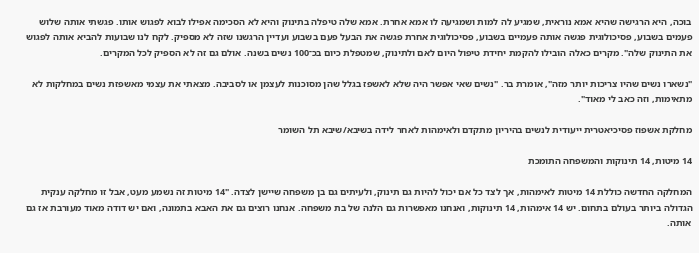בוכה, היא הרגישה שהיא אמא נוראית, שמגיע לה למות ושמגיעה לו אמא אחרת. אמא שלה טיפלה בתינוק והיא לא הסכימה אפילו לבוא לפגוש אותו. פגשתי אותה שלוש פעמים בשבוע, פסיכולוגית פגשה אותה פעמיים בשבוע, פסיכולוגית אחרת פגשה את הבעל פעם בשבוע ועדיין הרגשנו שזה לא מספיק. לקח לנו שבועות להביא אותה לפגוש את התינוק שלה". מקרים כאלה הובילו להקמת יחידת טיפול היום לאם ולתינוק, שמטפלת כיום בכ־100 נשים בשנה. אולם גם זה לא הספיק לכל המקרים.

"נשארו נשים שהיו צריכות יותר מזה", אומרת בר. "נשים שאי אפשר היה שלא לאשפז בגלל שהן מסוכנות לעצמן או לסביבה. מצאתי את עצמי מאשפזת נשים במחלקות לא מתאימות, וזה כאב לי מאוד".

מחלקת אשפוז פסיכיאטרית ייעודית לנשים בהיריון מתקדם ולאימהות לאחר לידה בשיבא/שיבא תל השומר

14 מיטות, 14 תינוקות והמשפחה התומכת

המחלקה החדשה כוללת 14 מיטות לאימהות, אך לצד כל אם יכול להיות גם תינוק, ולעיתים גם בן משפחה שיישן לצדה. "14 מיטות זה נשמע מעט, אבל זו מחלקה ענקית הגדולה ביותר בעולם בתחום. יש 14 אימהות, 14 תינוקות, ואנחנו מאפשרות גם הלנה של בת משפחה. אנחנו רוצים גם את האבא בתמונה, ואם יש דודה מאוד מעורבת אז גם אותה.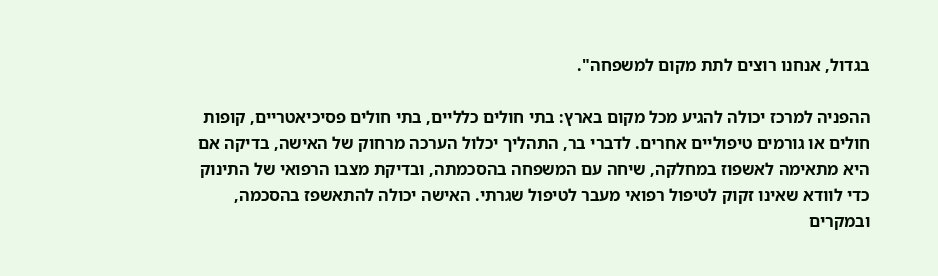בגדול, אנחנו רוצים לתת מקום למשפחה".

ההפניה למרכז יכולה להגיע מכל מקום בארץ: בתי חולים כלליים, בתי חולים פסיכיאטריים, קופות חולים או גורמים טיפוליים אחרים. לדברי בר, התהליך יכלול הערכה מרחוק של האישה, בדיקה אם היא מתאימה לאשפוז במחלקה, שיחה עם המשפחה בהסכמתה, ובדיקת מצבו הרפואי של התינוק כדי לוודא שאינו זקוק לטיפול רפואי מעבר לטיפול שגרתי. האישה יכולה להתאשפז בהסכמה, ובמקרים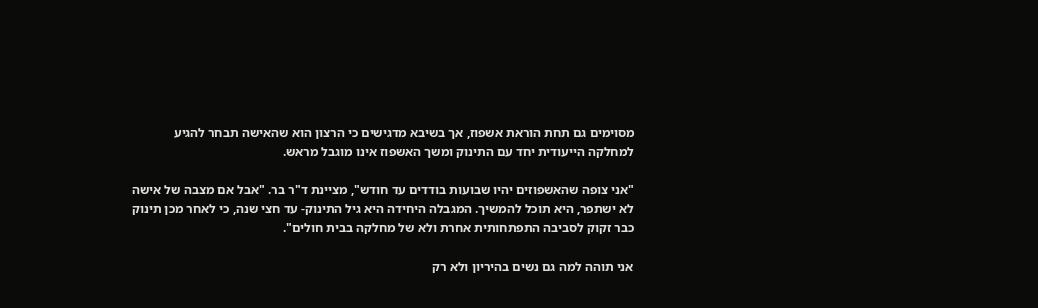מסוימים גם תחת הוראת אשפוז, אך בשיבא מדגישים כי הרצון הוא שהאישה תבחר להגיע למחלקה הייעודית יחד עם התינוק ומשך האשפוז אינו מוגבל מראש.

"אני צופה שהאשפוזים יהיו שבועות בודדים עד חודש", מציינת ד"ר בר. "אבל אם מצבה של אישה לא ישתפר, היא תוכל להמשיך. המגבלה היחידה היא גיל התינוק- עד חצי שנה, כי לאחר מכן תינוק כבר זקוק לסביבה התפתחותית אחרת ולא של מחלקה בבית חולים".

אני תוהה למה גם נשים בהיריון ולא רק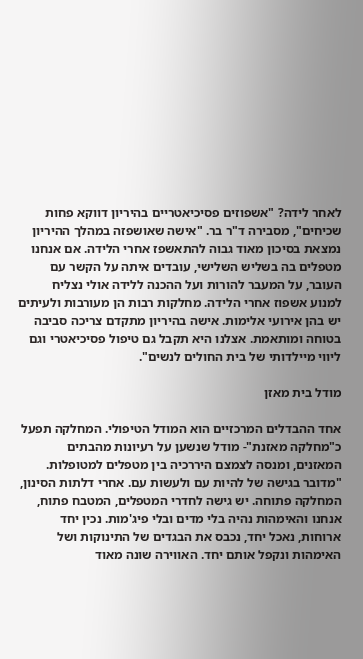לאחר לידה? "אשפוזים פסיכיאטריים בהיריון דווקא פחות שכיחים", מסבירה ד"ר בר. "אישה שאושפזה במהלך ההיריון נמצאת בסיכון מאוד גבוה להתאשפז אחרי הלידה. אם אנחנו מטפלים בה בשליש השלישי, עובדים איתה על הקשר עם העובר, על המעבר להורות ועל ההכנה ללידה אולי נצליח למנוע אשפוז אחרי הלידה. מחלקות רבות הן מעורבות ולעיתים יש בהן אירועי אלימות. אישה בהיריון מתקדם צריכה סביבה בטוחה ומותאמת. אצלנו היא תקבל גם טיפול פסיכיאטרי וגם ליווי מיילדותי של בית החולים לנשים".

מודל בית מאזן

אחד ההבדלים המרכזיים הוא המודל הטיפולי. המחלקה תפעל כ"מחלקה מאזנת"- מודל שנשען על רעיונות מהבתים המאזנים, ומנסה לצמצם היררכיה בין מטפלים למטופלות. "מדובר בגישה של להיות עם ולעשות עם. אחרי דלתות הסינון, המחלקה פתוחה. יש גישה לחדרי המטפלים, המטבח פתוח, אנחנו והאימהות נהיה בלי מדים ובלי פיג'מות. נכין יחד ארוחות, נאכל יחד, נכבס את הבגדים של התינוקות ושל האימהות ונקפל אותם יחד. האווירה שונה מאוד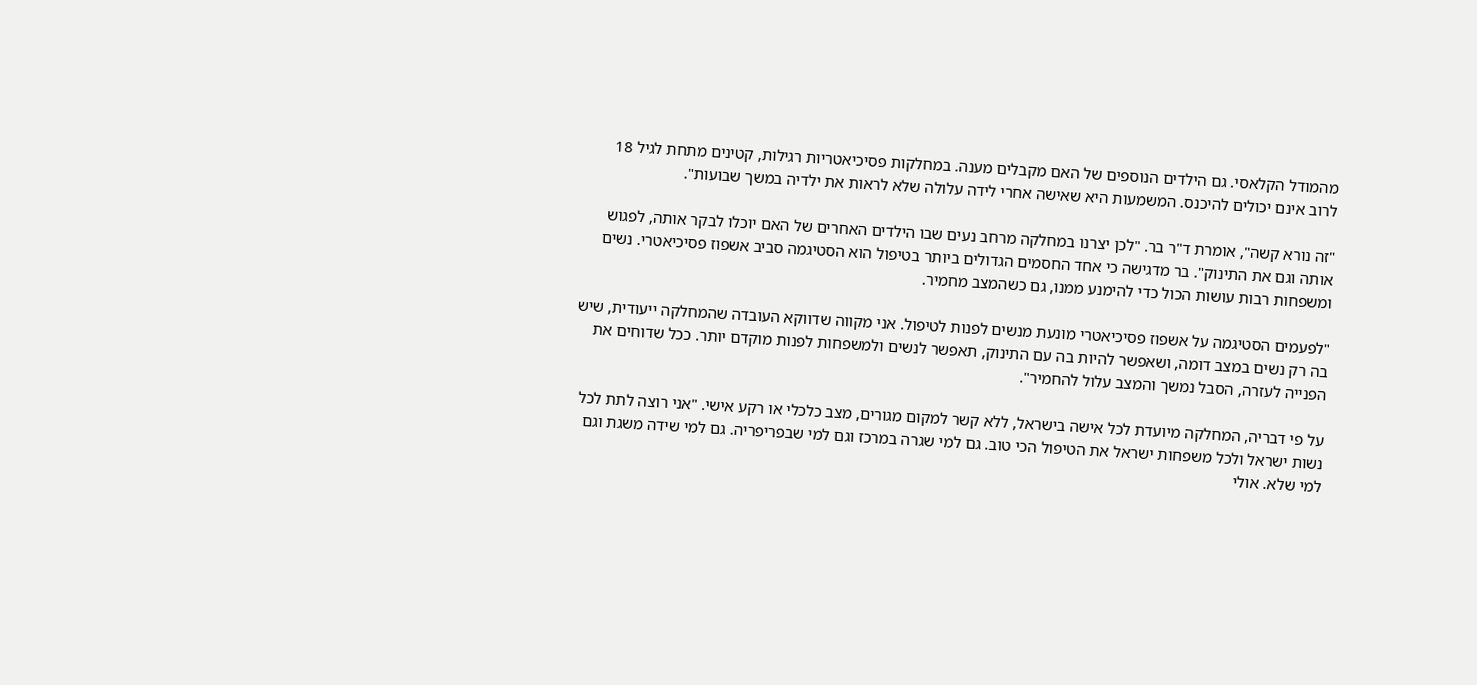מהמודל הקלאסי. גם הילדים הנוספים של האם מקבלים מענה. במחלקות פסיכיאטריות רגילות, קטינים מתחת לגיל 18 לרוב אינם יכולים להיכנס. המשמעות היא שאישה אחרי לידה עלולה שלא לראות את ילדיה במשך שבועות".

"זה נורא קשה", אומרת ד"ר בר. "לכן יצרנו במחלקה מרחב נעים שבו הילדים האחרים של האם יוכלו לבקר אותה, לפגוש אותה וגם את התינוק". בר מדגישה כי אחד החסמים הגדולים ביותר בטיפול הוא הסטיגמה סביב אשפוז פסיכיאטרי. נשים ומשפחות רבות עושות הכול כדי להימנע ממנו, גם כשהמצב מחמיר.

"לפעמים הסטיגמה על אשפוז פסיכיאטרי מונעת מנשים לפנות לטיפול. אני מקווה שדווקא העובדה שהמחלקה ייעודית, שיש בה רק נשים במצב דומה, ושאפשר להיות בה עם התינוק, תאפשר לנשים ולמשפחות לפנות מוקדם יותר. ככל שדוחים את הפנייה לעזרה, הסבל נמשך והמצב עלול להחמיר".

על פי דבריה, המחלקה מיועדת לכל אישה בישראל, ללא קשר למקום מגורים, מצב כלכלי או רקע אישי. "אני רוצה לתת לכל נשות ישראל ולכל משפחות ישראל את הטיפול הכי טוב. גם למי שגרה במרכז וגם למי שבפריפריה. גם למי שידה משגת וגם למי שלא. אולי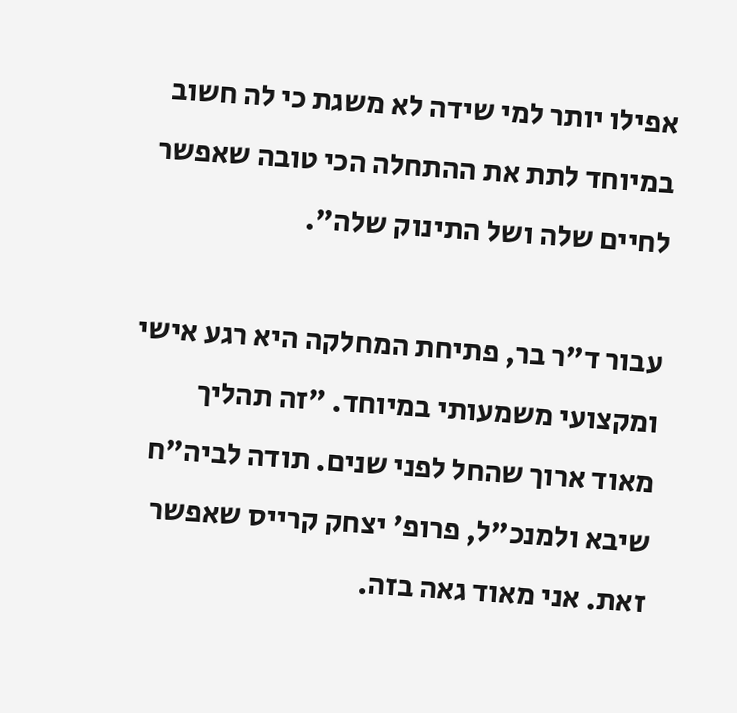אפילו יותר למי שידה לא משגת כי לה חשוב במיוחד לתת את ההתחלה הכי טובה שאפשר לחיים שלה ושל התינוק שלה".

עבור ד"ר בר, פתיחת המחלקה היא רגע אישי ומקצועי משמעותי במיוחד. "זה תהליך מאוד ארוך שהחל לפני שנים. תודה לביה"ח שיבא ולמנכ"ל, פרופ' יצחק קרייס שאפשר זאת. אני מאוד גאה בזה.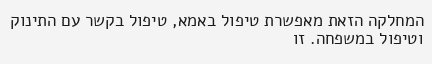המחלקה הזאת מאפשרת טיפול באמא, טיפול בקשר עם התינוק וטיפול במשפחה. זו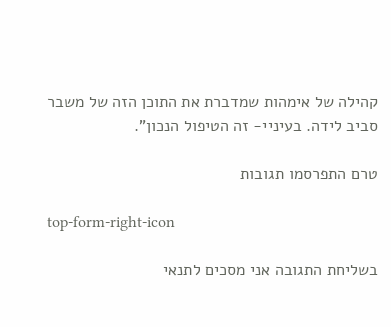קהילה של אימהות שמדברת את התוכן הזה של משבר סביב לידה. בעיניי- זה הטיפול הנכון".

טרם התפרסמו תגובות

top-form-right-icon

בשליחת התגובה אני מסכים לתנאי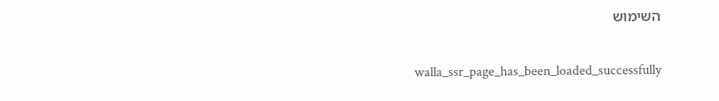השימוש

    walla_ssr_page_has_been_loaded_successfully